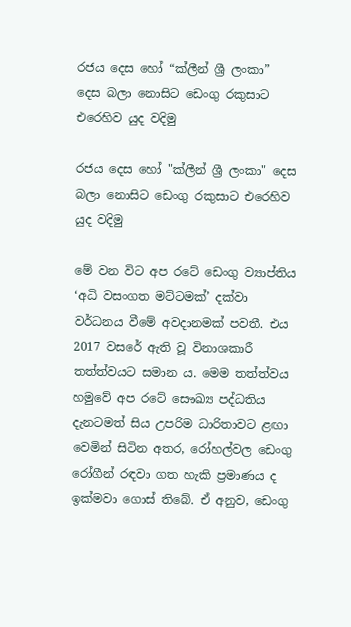රජය දෙස හෝ “ක්ලීන් ශ්‍රී ලංකා” දෙස බලා නොසිට ඩෙංගු රකුසාට එරෙහිව යුද වදිමු

රජය දෙස හෝ "ක්ලීන් ශ්‍රී ලංකා" දෙස බලා නොසිට ඩෙංගු රකුසාට එරෙහිව යුද වදිමු

මේ වන විට අප රටේ ඩෙංගු ව්‍යාප්තිය ‘අධි වසංගත මට්ටමක්’ දක්වා වර්ධනය වීමේ අවදානමක් පවතී. එය 2017 වසරේ ඇති වූ විනාශකාරී තත්ත්වයට සමාන ය. මෙම තත්ත්වය හමුවේ අප රටේ සෞඛ්‍ය පද්ධතිය දැනටමත් සිය උපරිම ධාරිතාවට ළඟා වෙමින් සිටින අතර, රෝහල්වල ඩෙංගු රෝගීන් රඳවා ගත හැකි ප්‍රමාණය ද ඉක්මවා ගොස් තිබේ. ඒ අනුව, ඩෙංගු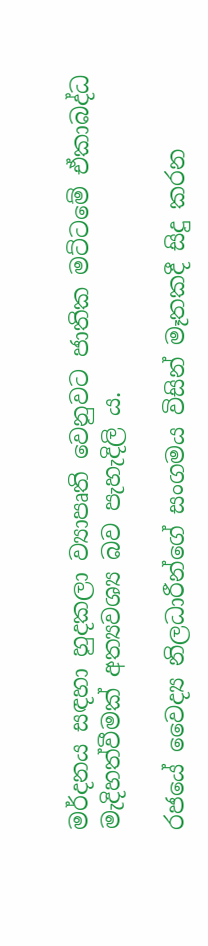මර්දනය සඳහා හුදකලා ව්‍යාපෘති වෙනුවට ජාතික මට්ටමේ ඒකාබද්ධ මැදිහත්වීමක් අත්‍යවශ්‍ය බව පැහැදිලි ය.

රජයේ වෛද්‍ය නිලධාරීන්ගේ සංගමය විසින් මෑතකදී සිදු කරන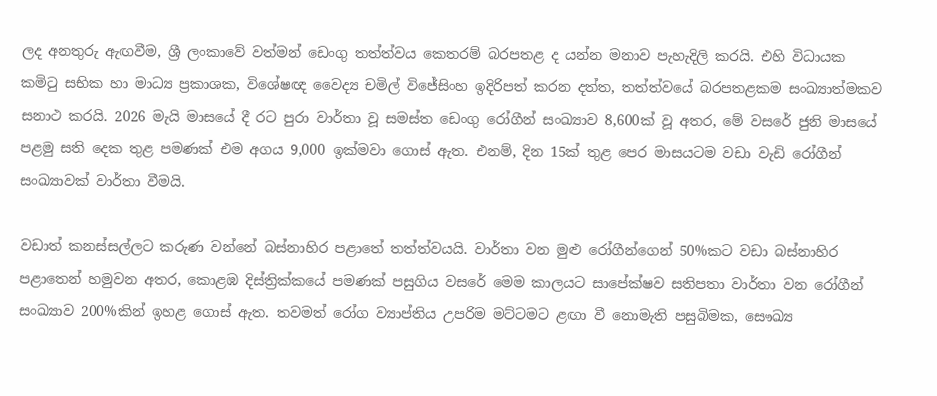ලද අනතුරු ඇඟවීම, ශ්‍රී ලංකාවේ වත්මන් ඩෙංගු තත්ත්වය කෙතරම් බරපතළ ද යන්න මනාව පැහැදිලි කරයි. එහි විධායක කමිටු සභික හා මාධ්‍ය ප්‍රකාශක, විශේෂඥ වෛද්‍ය චමිල් විජේසිංහ ඉදිරිපත් කරන දත්ත, තත්ත්වයේ බරපතළකම සංඛ්‍යාත්මකව සනාථ කරයි. 2026 මැයි මාසයේ දී රට පුරා වාර්තා වූ සමස්ත ඩෙංගු රෝගීන් සංඛ්‍යාව 8,600ක් වූ අතර, මේ වසරේ ජුනි මාසයේ පළමු සති දෙක තුළ පමණක් එම අගය 9,000 ඉක්මවා ගොස් ඇත. එනම්, දින 15ක් තුළ පෙර මාසයටම වඩා වැඩි රෝගීන් සංඛ්‍යාවක් වාර්තා වීමයි.

වඩාත් කනස්සල්ලට කරුණ වන්නේ බස්නාහිර පළාතේ තත්ත්වයයි. වාර්තා වන මුළු රෝගීන්ගෙන් 50%කට වඩා බස්නාහිර පළාතෙන් හමුවන අතර, කොළඹ දිස්ත්‍රික්කයේ පමණක් පසුගිය වසරේ මෙම කාලයට සාපේක්ෂව සතිපතා වාර්තා වන රෝගීන් සංඛ්‍යාව 200%කින් ඉහළ ගොස් ඇත. තවමත් රෝග ව්‍යාප්තිය උපරිම මට්ටමට ළඟා වී නොමැති පසුබිමක, සෞඛ්‍ය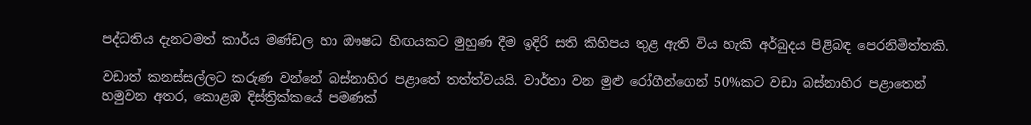පද්ධතිය දැනටමත් කාර්ය මණ්ඩල හා ඖෂධ හිඟයකට මුහුණ දීම ඉදිරි සති කිහිපය තුළ ඇති විය හැකි අර්බුදය පිළිබඳ පෙරනිමිත්තකි.

වඩාත් කනස්සල්ලට කරුණ වන්නේ බස්නාහිර පළාතේ තත්ත්වයයි. වාර්තා වන මුළු රෝගීන්ගෙන් 50%කට වඩා බස්නාහිර පළාතෙන් හමුවන අතර, කොළඹ දිස්ත්‍රික්කයේ පමණක්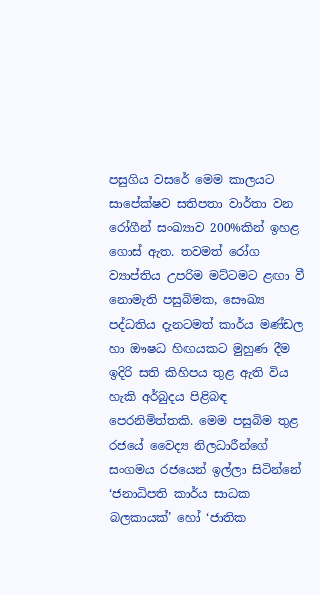පසුගිය වසරේ මෙම කාලයට සාපේක්ෂව සතිපතා වාර්තා වන රෝගීන් සංඛ්‍යාව 200%කින් ඉහළ ගොස් ඇත. තවමත් රෝග ව්‍යාප්තිය උපරිම මට්ටමට ළඟා වී නොමැති පසුබිමක, සෞඛ්‍ය පද්ධතිය දැනටමත් කාර්ය මණ්ඩල හා ඖෂධ හිඟයකට මුහුණ දීම ඉදිරි සති කිහිපය තුළ ඇති විය හැකි අර්බුදය පිළිබඳ පෙරනිමිත්තකි. මෙම පසුබිම තුළ රජයේ වෛද්‍ය නිලධාරීන්ගේ සංගමය රජයෙන් ඉල්ලා සිටින්නේ ‘ජනාධිපති කාර්ය සාධක බලකායක්’ හෝ ‘ජාතික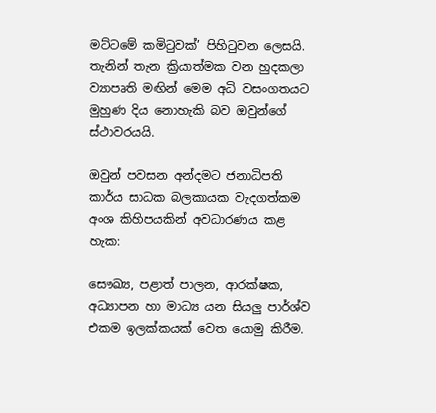මට්ටමේ කමිටුවක්’ පිහිටුවන ලෙසයි. තැනින් තැන ක්‍රියාත්මක වන හුදකලා ව්‍යාපෘති මඟින් මෙම අධි වසංගතයට මුහුණ දිය නොහැකි බව ඔවුන්ගේ ස්ථාවරයයි.

ඔවුන් පවසන අන්දමට ජනාධිපති කාර්ය සාධක බලකායක වැදගත්කම අංශ කිහිපයකින් අවධාරණය කළ හැක:

සෞඛ්‍ය, පළාත් පාලන, ආරක්ෂක, අධ්‍යාපන හා මාධ්‍ය යන සියලු පාර්ශ්ව එකම ඉලක්කයක් වෙත යොමු කිරීම.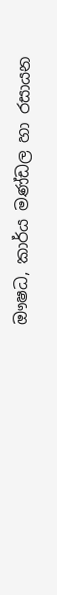ඖෂධ, කාර්ය මණ්ඩල හා රසායන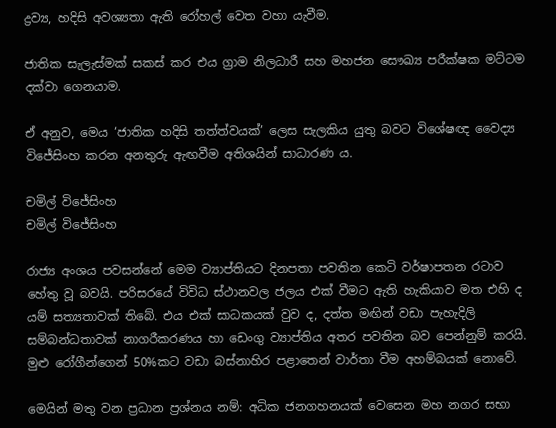ද්‍රව්‍ය, හදිසි අවශ්‍යතා ඇති රෝහල් වෙත වහා යැවීම.

ජාතික සැලැස්මක් සකස් කර එය ග්‍රාම නිලධාරී සහ මහජන සෞඛ්‍ය පරීක්ෂක මට්ටම දක්වා ගෙනයාම.

ඒ අනුව, මෙය ‘ජාතික හදිසි තත්ත්වයක්’ ලෙස සැලකිය යුතු බවට විශේෂඥ වෛද්‍ය විජේසිංහ කරන අනතුරු ඇඟවීම අතිශයින් සාධාරණ ය.

චමිල් විජේසිංහ
චමිල් විජේසිංහ

රාජ්‍ය අංශය පවසන්නේ මෙම ව්‍යාප්තියට දිනපතා පවතින කෙටි වර්ෂාපතන රටාව හේතු වූ බවයි. පරිසරයේ විවිධ ස්ථානවල ජලය එක් වීමට ඇති හැකියාව මත එහි ද යම් සත්‍යතාවක් තිබේ. එය එක් සාධකයක් වුව ද, දත්ත මඟින් වඩා පැහැදිලි සම්බන්ධතාවක් නාගරීකරණය හා ඩෙංගු ව්‍යාප්තිය අතර පවතින බව පෙන්නුම් කරයි. මුළු රෝගීන්ගෙන් 50%කට වඩා බස්නාහිර පළාතෙන් වාර්තා වීම අහම්බයක් නොවේ.

මෙයින් මතු වන ප්‍රධාන ප්‍රශ්නය නම්: අධික ජනගහනයක් වෙසෙන මහ නගර සභා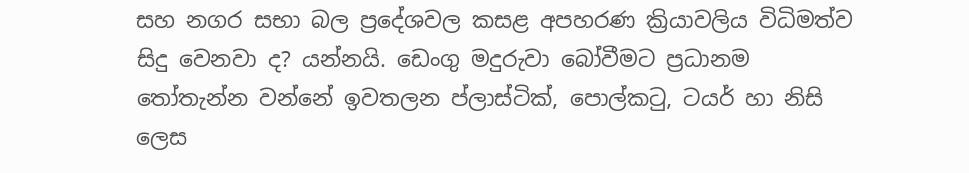සහ නගර සභා බල ප්‍රදේශවල කසළ අපහරණ ක්‍රියාවලිය විධිමත්ව සිදු වෙනවා ද? යන්නයි. ඩෙංගු මදුරුවා බෝවීමට ප්‍රධානම තෝතැන්න වන්නේ ඉවතලන ප්ලාස්ටික්, පොල්කටු, ටයර් හා නිසි ලෙස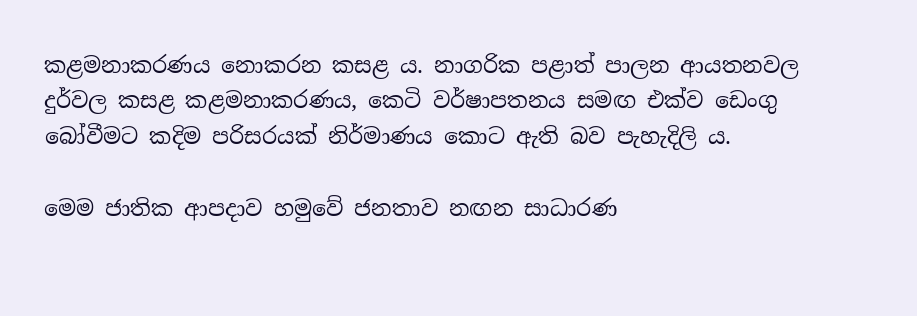කළමනාකරණය නොකරන කසළ ය. නාගරික පළාත් පාලන ආයතනවල දුර්වල කසළ කළමනාකරණය, කෙටි වර්ෂාපතනය සමඟ එක්ව ඩෙංගු බෝවීමට කදිම පරිසරයක් නිර්මාණය කොට ඇති බව පැහැදිලි ය.

මෙම ජාතික ආපදාව හමුවේ ජනතාව නඟන සාධාරණ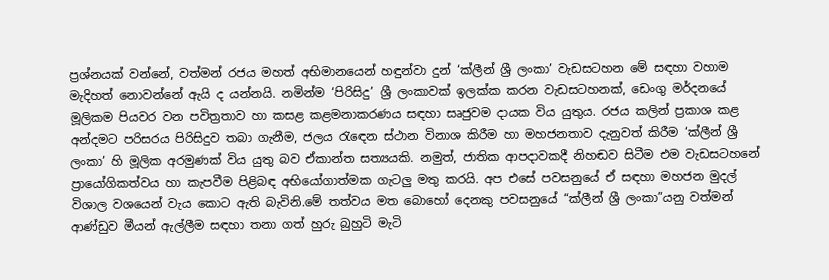ප්‍රශ්නයක් වන්නේ, වත්මන් රජය මහත් අභිමානයෙන් හඳුන්වා දුන් ‘ක්ලීන් ශ්‍රී ලංකා’ වැඩසටහන මේ සඳහා වහාම මැදිහත් නොවන්නේ ඇයි ද යන්නයි. නමින්ම ‘පිරිසිදු’ ශ්‍රී ලංකාවක් ඉලක්ක කරන වැඩසටහනක්, ඩෙංගු මර්දනයේ මූලිකම පියවර වන පවිත්‍රතාව හා කසළ කළමනාකරණය සඳහා සෘජුවම දායක විය යුතුය. රජය කලින් ප්‍රකාශ කළ අන්දමට පරිසරය පිරිසිදුව තබා ගැනීම, ජලය රැඳෙන ස්ථාන විනාශ කිරීම හා මහජනතාව දැනුවත් කිරීම ‘ක්ලීන් ශ්‍රී ලංකා’ හි මූලික අරමුණක් විය යුතු බව ඒකාන්ත සත්‍යයකි. නමුත්, ජාතික ආපදාවකදී නිහඬව සිටීම එම වැඩසටහනේ ප්‍රායෝගිකත්වය හා කැපවීම පිළිබඳ අභියෝගාත්මක ගැටලු මතු කරයි. අප එසේ පවසනුයේ ඒ සඳහා මහජන මුදල් විශාල වශයෙන් වැය කොට ඇති බැවිනි.මේ තත්වය මත බොහෝ දෙනකු පවසනුයේ “ක්ලීන් ශ්‍රී ලංකා”යනු වත්මන් ආණ්ඩුව මීයන් ඇල්ලීම සඳහා තනා ගත් හුරු බුහුටි මැටි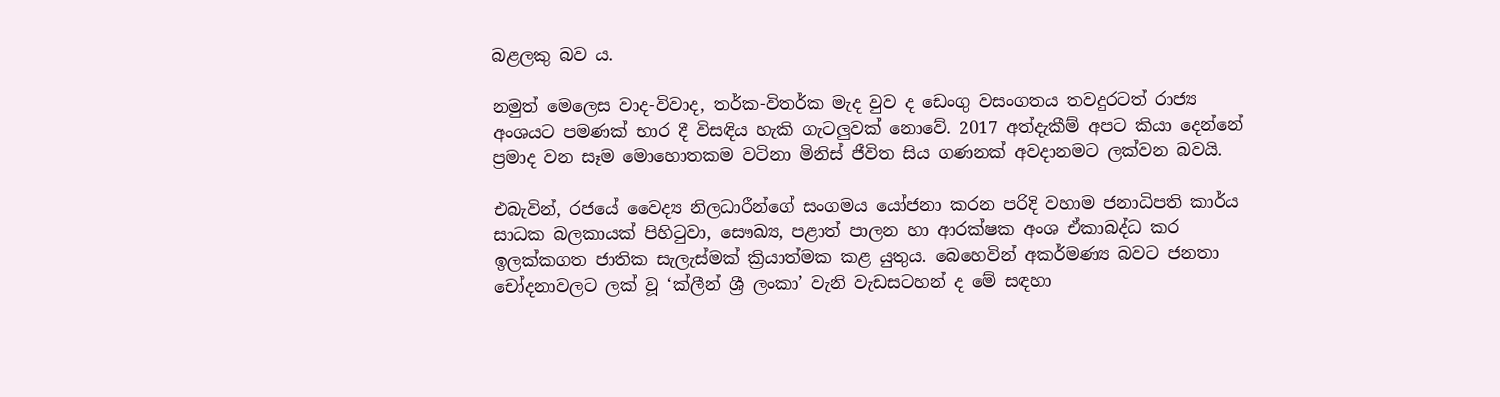බළලකු බව ය.

නමුත් මෙලෙස වාද-විවාද, තර්ක-විතර්ක මැද වුව ද ඩෙංගු වසංගතය තවදුරටත් රාජ්‍ය අංශයට පමණක් භාර දී විසඳිය හැකි ගැටලුවක් නොවේ. 2017 අත්දැකීම් අපට කියා දෙන්නේ ප්‍රමාද වන සෑම මොහොතකම වටිනා මිනිස් ජීවිත සිය ගණනක් අවදානමට ලක්වන බවයි.

එබැවින්, රජයේ වෛද්‍ය නිලධාරීන්ගේ සංගමය යෝජනා කරන පරිදි වහාම ජනාධිපති කාර්ය සාධක බලකායක් පිහිටුවා, සෞඛ්‍ය, පළාත් පාලන හා ආරක්ෂක අංශ ඒකාබද්ධ කර ඉලක්කගත ජාතික සැලැස්මක් ක්‍රියාත්මක කළ යුතුය. බෙහෙවින් අකර්මණ්‍ය බවට ජනතා චෝදනාවලට ලක් වූ ‘ක්ලීන් ශ්‍රී ලංකා’ වැනි වැඩසටහන් ද මේ සඳහා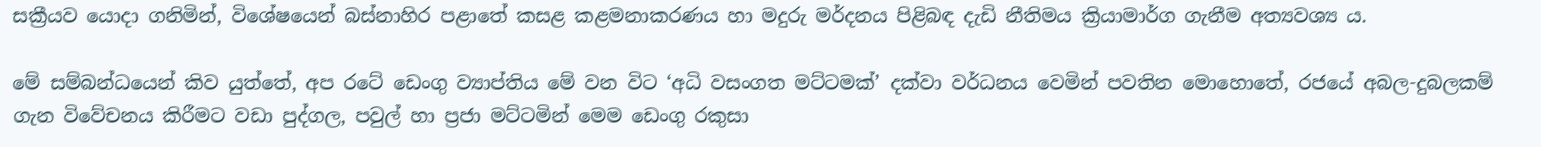සක්‍රීයව යොදා ගනිමින්, විශේෂයෙන් බස්නාහිර පළාතේ කසළ කළමනාකරණය හා මදුරු මර්දනය පිළිබඳ දැඩි නීතිමය ක්‍රියාමාර්ග ගැනීම අත්‍යවශ්‍ය ය.

මේ සම්බන්ධයෙන් කිව යුත්තේ, අප රටේ ඩෙංගු ව්‍යාප්තිය මේ වන විට ‘අධි වසංගත මට්ටමක්’ දක්වා වර්ධනය වෙමින් පවතින මොහොතේ, රජයේ අබල-දුබලකම් ගැන විවේචනය කිරීමට වඩා පුද්ගල, පවුල් හා ප්‍රජා මට්ටමින් මෙම ඩෙංගු රකුසා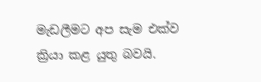මැඩලීමට අප සැම එක්ව ක්‍රියා කළ යුතු බවයි.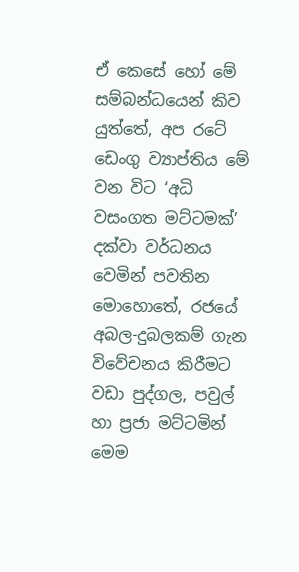ඒ කෙසේ හෝ මේ සම්බන්ධයෙන් කිව යුත්තේ, අප රටේ ඩෙංගු ව්‍යාප්තිය මේ වන විට ‘අධි වසංගත මට්ටමක්’ දක්වා වර්ධනය වෙමින් පවතින මොහොතේ, රජයේ අබල-දුබලකම් ගැන විවේචනය කිරීමට වඩා පුද්ගල, පවුල් හා ප්‍රජා මට්ටමින් මෙම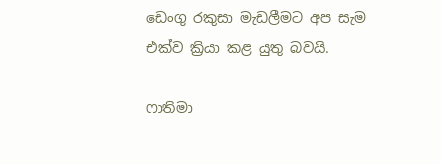ඩෙංගු රකුසා මැඩලීමට අප සැම එක්ව ක්‍රියා කළ යුතු බවයි.

ෆාතිමා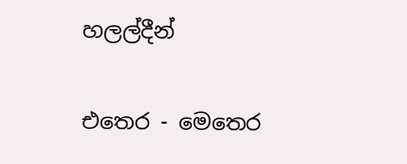හලල්දීන්

එතෙර - මෙතෙර